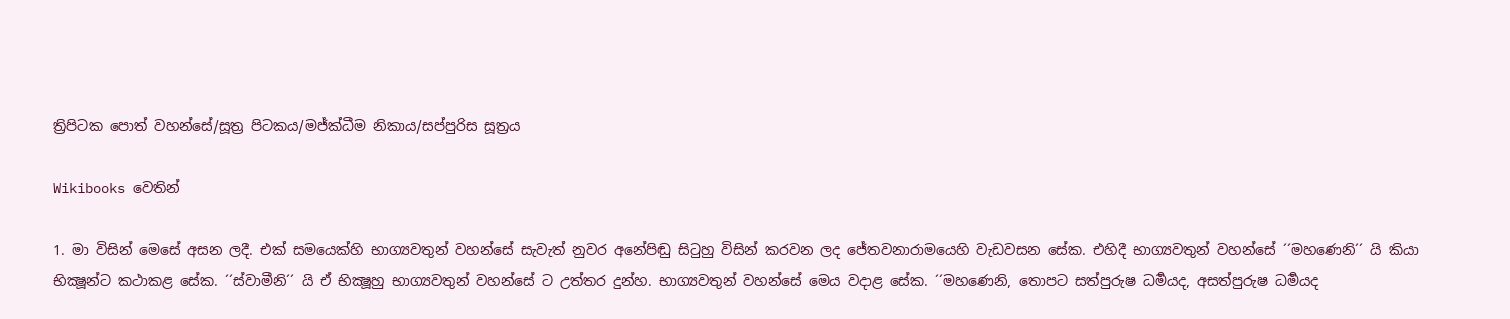ත්‍රිපිටක පොත් වහන්සේ/සූත්‍ර පිටකය/මජ්ක්ධීම නිකාය/සප්පුරිස සූත්‍රය

Wikibooks වෙතින්

1. මා විසින් මෙසේ අසන ලදී. එක් සමයෙක්හි භාග්‍යවතුන් වහන්සේ සැවැත් නුවර අනේපිඬු සිටුහු විසින් කරවන ලද ජේතවනාරාමයෙහි වැඩවසන සේක. එහිදී භාග්‍යවතුන් වහන්සේ ´´මහණෙනි´´ යි කියා භික්‍ෂූන්ට කථාකළ සේක. ´´ස්වාමීනි´´ යි ඒ භික්‍ෂූහු භාග්‍යවතුන් වහන්සේ ට උත්තර දුන්හ. භාග්‍යවතුන් වහන්සේ මෙය වදාළ සේක. ´´මහණෙනි, තොපට සත්පුරුෂ ධර්‍මයද, අසත්පුරුෂ ධර්‍මයද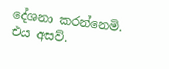දේශනා කරන්නෙමි. එය අසව්.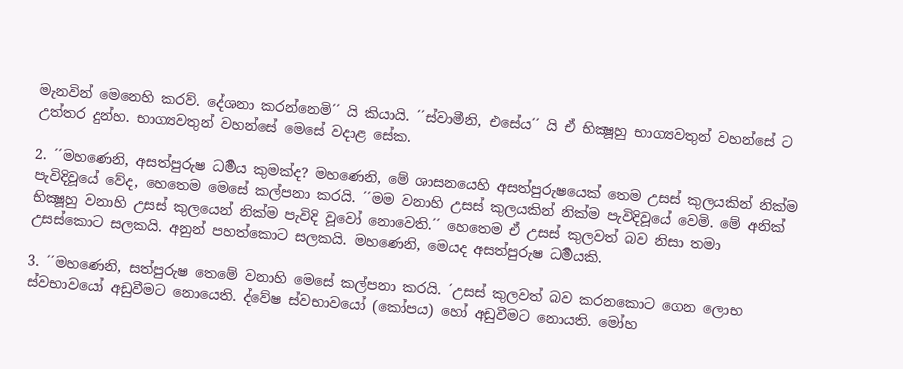මැනවින් මෙනෙහි කරව්. දේශනා කරන්නෙමි´´ යි කියායි. ´´ස්වාමීනි, එසේය´´ යි ඒ භික්‍ෂූහු භාග්‍යවතුන් වහන්සේ ට උත්තර දුන්හ. භාග්‍යවතුන් වහන්සේ මෙසේ වදාළ සේක.

2. ´´මහණෙනි, අසත්පුරුෂ ධර්‍මය කුමක්ද? මහණෙනි, මේ ශාසනයෙහි අසත්පුරුෂයෙක් තෙම උසස් කුලයකින් නික්ම පැවිදිවූයේ වේද, හෙතෙම මෙසේ කල්පනා කරයි. ´´මම වනාහි උසස් කුලයකින් නික්ම පැවිදිවූයේ වෙමි. මේ අනික් භික්‍ෂූහු වනාහි උසස් කුලයෙන් නික්ම පැවිදි වූවෝ නොවෙති.´´ හෙතෙම ඒ උසස් කුලවත් බව නිසා තමා උසස්කොට සලකයි. අනුන් පහත්කොට සලකයි. මහණෙනි, මෙයද අසත්පුරුෂ ධර්‍මයකි.

3. ´´මහණෙනි, සත්පුරුෂ තෙමේ වනාහි මෙසේ කල්පනා කරයි. ´උසස් කුලවත් බව කරනකොට ගෙන ලොභ ස්වභාවයෝ අඩුවීමට නොයෙති. ද්වේෂ ස්වභාවයෝ (කෝපය) හෝ අඩුවීමට නොයති. මෝහ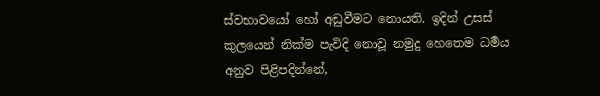ස්වභාවයෝ හෝ අඩුවීමට නොයති. ඉදින් උසස් කුලයෙන් නික්ම පැවිදි නොවූ නමුදු හෙතෙම ධර්‍මය අනුව පිළිපදින්නේ,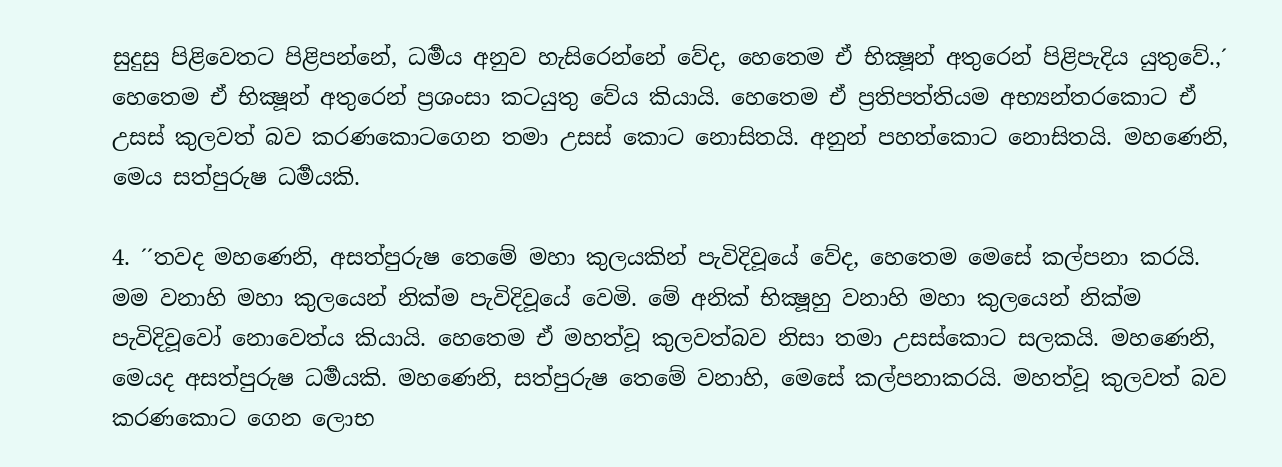සුදුසු පිළිවෙතට පිළිපන්නේ, ධර්‍මය අනුව හැසිරෙන්නේ වේද, හෙතෙම ඒ භික්‍ෂූන් අතුරෙන් පිළිපැදිය යුතුවේ.,´ හෙතෙම ඒ භික්‍ෂූන් අතුරෙන් ප්‍රශංසා කටයුතු වේය කියායි. හෙතෙම ඒ ප්‍රතිපත්තියම අභ්‍යන්තරකොට ඒ උසස් කුලවත් බව කරණකොටගෙන තමා උසස් කොට නොසිතයි. අනුන් පහත්කොට නොසිතයි. මහණෙනි, මෙය සත්පුරුෂ ධර්‍මයකි.

4. ´´තවද මහණෙනි, අසත්පුරුෂ තෙමේ මහා කුලයකින් පැවිදිවූයේ වේද, හෙතෙම මෙසේ කල්පනා කරයි. මම වනාහි මහා කුලයෙන් නික්ම පැවිදිවූයේ වෙමි. මේ අනික් භික්‍ෂූහු වනාහි මහා කුලයෙන් නික්ම පැවිදිවූවෝ නොවෙත්ය කියායි. හෙතෙම ඒ මහත්වූ කුලවත්බව නිසා තමා උසස්කොට සලකයි. මහණෙනි, මෙයද අසත්පුරුෂ ධර්‍මයකි. මහණෙනි, සත්පුරුෂ තෙමේ වනාහි, මෙසේ කල්පනාකරයි. මහත්වූ කුලවත් බව කරණකොට ගෙන ලොභ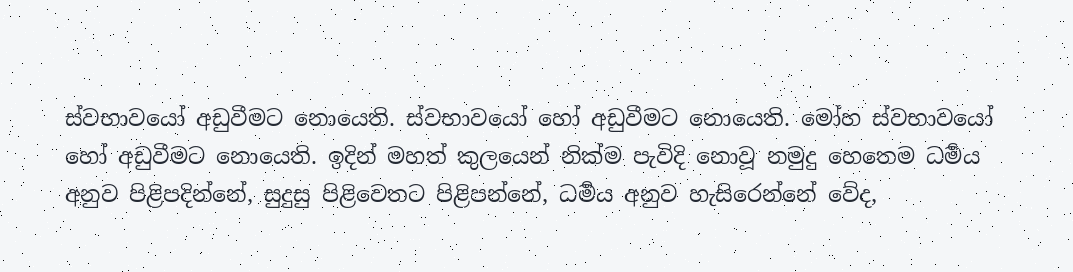ස්වභාවයෝ අඩුවීමට නොයෙති. ස්වභාවයෝ හෝ අඩුවීමට නොයෙති. මෝහ ස්වභාවයෝ හෝ අඩුවීමට නොයෙති. ඉදින් මහත් කුලයෙන් නික්ම පැවිදි නොවූ නමුදු හෙතෙම ධර්‍මය අනුව පිළිපදින්නේ, සුදුසු පිළිවෙතට පිළිපන්නේ, ධර්‍මය අනුව හැසිරෙන්නේ වේද,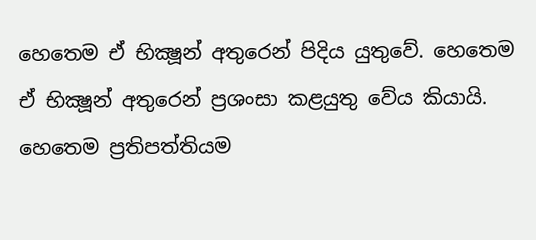හෙතෙම ඒ භික්‍ෂූන් අතුරෙන් පිදිය යුතුවේ. හෙතෙම ඒ භික්‍ෂූන් අතුරෙන් ප්‍රශංසා කළයුතු වේය කියායි. හෙතෙම ප්‍රතිපත්තියම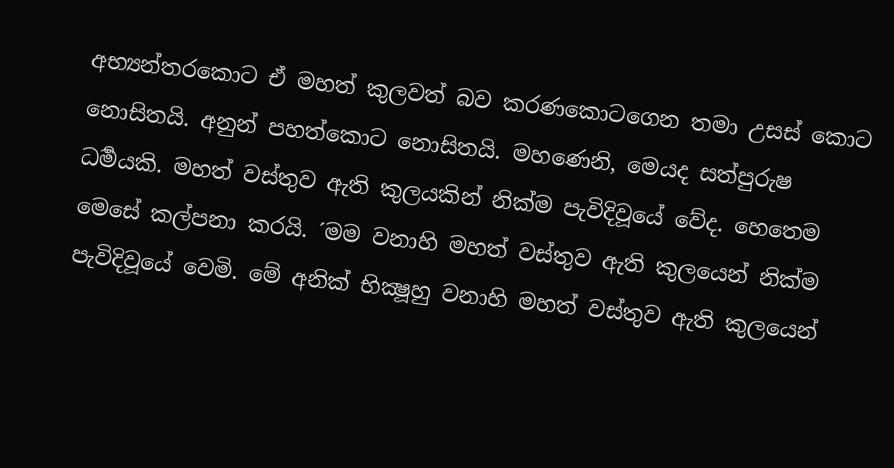අභ්‍යන්තරකොට ඒ මහත් කුලවත් බව කරණකොටගෙන තමා උසස් කොට නොසිතයි. අනුන් පහත්කොට නොසිතයි. මහණෙනි, මෙයද සත්පුරුෂ ධර්‍මයකි. මහත් වස්තුව ඇති කුලයකින් නික්ම පැවිදිවූයේ වේද. හෙතෙම මෙසේ කල්පනා කරයි. ´මම වනාහි මහත් වස්තුව ඇති කුලයෙන් නික්ම පැවිදිවූයේ වෙමි. මේ අනික් භික්‍ෂූහු වනාහි මහත් වස්තුව ඇති කුලයෙන්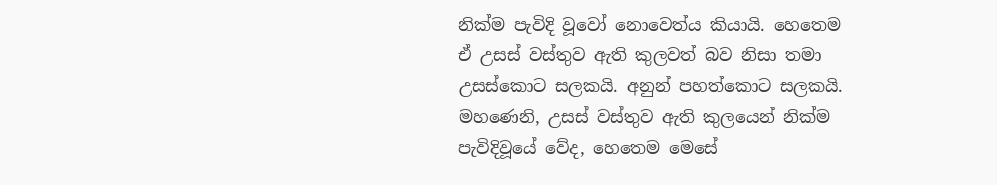නික්ම පැවිදි වූවෝ නොවෙත්ය කියායි. හෙතෙම ඒ උසස් වස්තුව ඇති කුලවත් බව නිසා තමා උසස්කොට සලකයි. අනුන් පහත්කොට සලකයි. මහණෙනි, උසස් වස්තුව ඇති කුලයෙන් නික්ම පැවිදිවූයේ වේද, හෙතෙම මෙසේ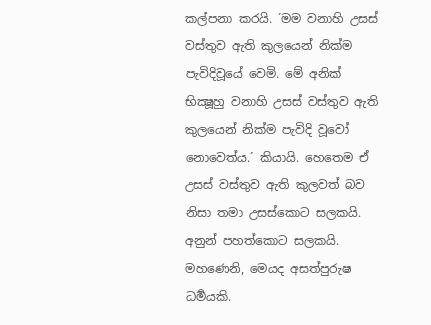කල්පනා කරයි. ´මම වනාහි උසස් වස්තුව ඇති කුලයෙන් නික්ම පැවිදිවූයේ වෙමි. මේ අනික් භික්‍ෂූහු වනාහි උසස් වස්තුව ඇති කුලයෙන් නික්ම පැවිදි වූවෝ නොවෙත්ය.´ කියායි. හෙතෙම ඒ උසස් වස්තුව ඇති කුලවත් බව නිසා තමා උසස්කොට සලකයි. අනුන් පහත්කොට සලකයි. මහණෙනි, මෙයද අසත්පුරුෂ ධර්‍මයකි.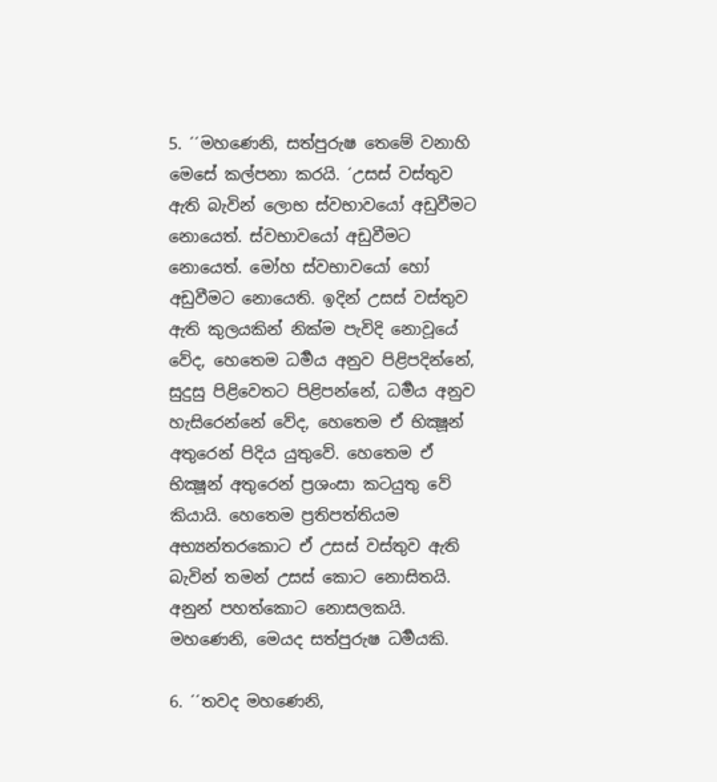5. ´´මහණෙනි, සත්පුරුෂ තෙමේ වනාහි මෙසේ කල්පනා කරයි. ´උසස් වස්තුව ඇති බැවින් ලොභ ස්වභාවයෝ අඩුවීමට නොයෙත්. ස්වභාවයෝ අඩුවීමට නොයෙත්. මෝහ ස්වභාවයෝ හෝ අඩුවීමට නොයෙති. ඉදින් උසස් වස්තුව ඇති කුලයකින් නික්ම පැවිදි නොවූයේ වේද, හෙතෙම ධර්‍මය අනුව පිළිපදින්නේ, සුදුසු පිළිවෙතට පිළිපන්නේ, ධර්‍මය අනුව හැසිරෙන්නේ වේද, හෙතෙම ඒ භික්‍ෂූන් අතුරෙන් පිදිය යුතුවේ. හෙතෙම ඒ භික්‍ෂූන් අතුරෙන් ප්‍රශංසා කටයුතු වේ කියායි. හෙතෙම ප්‍රතිපත්තියම අභ්‍යන්තරකොට ඒ උසස් වස්තුව ඇති බැවින් තමන් උසස් කොට නොසිතයි. අනුන් පහත්කොට නොසලකයි. මහණෙනි, මෙයද සත්පුරුෂ ධර්‍මයකි.

6. ´´තවද මහණෙනි,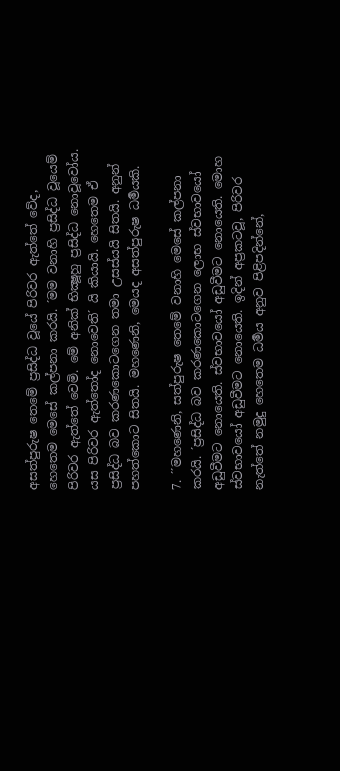අසත්පුරුෂ තෙමේ ප්‍රසිද්ධ වූයේ පිරිවර ඇත්තේ වේද, හෙතෙම මෙසේ කල්පනා කරයි. ´මම වනාහි ප්‍රසිද්ධ වූයෙම් පිරිවර ඇත්තේ වෙමි. මේ අනික් භික්‍ෂූහු ප්‍රසිද්ධ නොවූවෝය. යස පිරිවර ඇත්තෝද නොවෙති´ යි කියායි. හෙතෙම ඒ ප්‍රසිද්ධ බව කරණකොටගෙන තමා උසස්යයි සිතයි. අනුන් පහත්කොට සිතයි. මහණෙනි, මෙයද අසත්පුරුෂ ධර්‍මයකි.

7. ´´මහණෙනි, සත්පුරුෂ තෙමේ වනාහි මෙසේ කල්පනා කරයි. ´ප්‍රසිද්ධ බව කරණකොටගෙන ලොභ ස්වභාවයෝ අඩුවීමට නොයෙති. ස්වභාවයෝ අඩුවීමට නොයෙති. මොහ ස්වභාවයෝ අඩුවීමට නොයෙති. ඉදින් අප්‍රකටවූ, පිරිවර නැත්තේ නමුදු හෙතෙම ධර්‍මය අනුව පිළිපදින්නේ,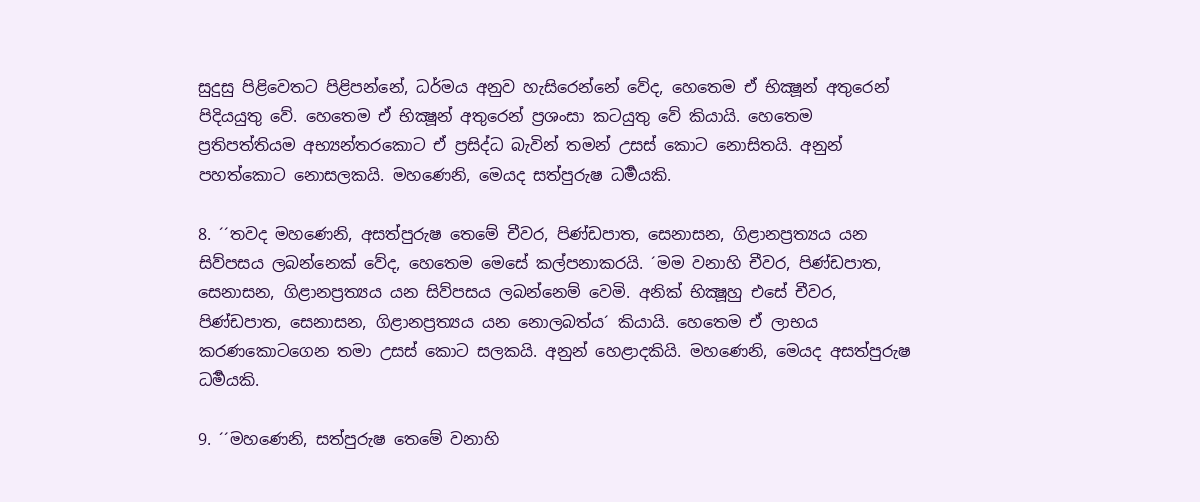සුදුසු පිළිවෙතට පිළිපන්නේ, ධර්මය අනුව හැසිරෙන්නේ වේද, හෙතෙම ඒ භික්‍ෂූන් අතුරෙන් පිදියයුතු වේ. හෙතෙම ඒ භික්‍ෂූන් අතුරෙන් ප්‍රශංසා කටයුතු වේ කියායි. හෙතෙම ප්‍රතිපත්තියම අභ්‍යන්තරකොට ඒ ප්‍රසිද්ධ බැවින් තමන් උසස් කොට නොසිතයි. අනුන් පහත්කොට නොසලකයි. මහණෙනි, මෙයද සත්පුරුෂ ධර්‍මයකි.

8. ´´තවද මහණෙනි, අසත්පුරුෂ තෙමේ චීවර, පිණ්ඩපාත, සෙනාසන, ගිළානප්‍රත්‍යය යන සිව්පසය ලබන්නෙක් වේද, හෙතෙම මෙසේ කල්පනාකරයි. ´මම වනාහි චීවර, පිණ්ඩපාත, සෙනාසන, ගිළානප්‍රත්‍යය යන සිව්පසය ලබන්නෙම් වෙමි. අනික් භික්‍ෂූහු එසේ චීවර, පිණ්ඩපාත, සෙනාසන, ගිළානප්‍රත්‍යය යන නොලබත්ය´ කියායි. හෙතෙම ඒ ලාභය කරණකොටගෙන තමා උසස් කොට සලකයි. අනුන් හෙළාදකියි. මහණෙනි, මෙයද අසත්පුරුෂ ධර්‍මයකි.

9. ´´මහණෙනි, සත්පුරුෂ තෙමේ වනාහි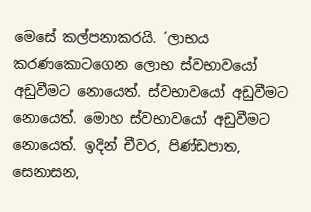මෙසේ කල්පනාකරයි. ´ලාභය කරණකොටගෙන ලොභ ස්වභාවයෝ අඩුවීමට නොයෙත්. ස්වභාවයෝ අඩුවීමට නොයෙත්. මොහ ස්වභාවයෝ අඩුවීමට නොයෙත්. ඉදින් චීවර, පිණ්ඩපාත, සෙනාසන,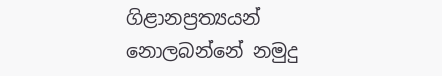ගිළානප්‍රත්‍යයන් නොලබන්නේ නමුදු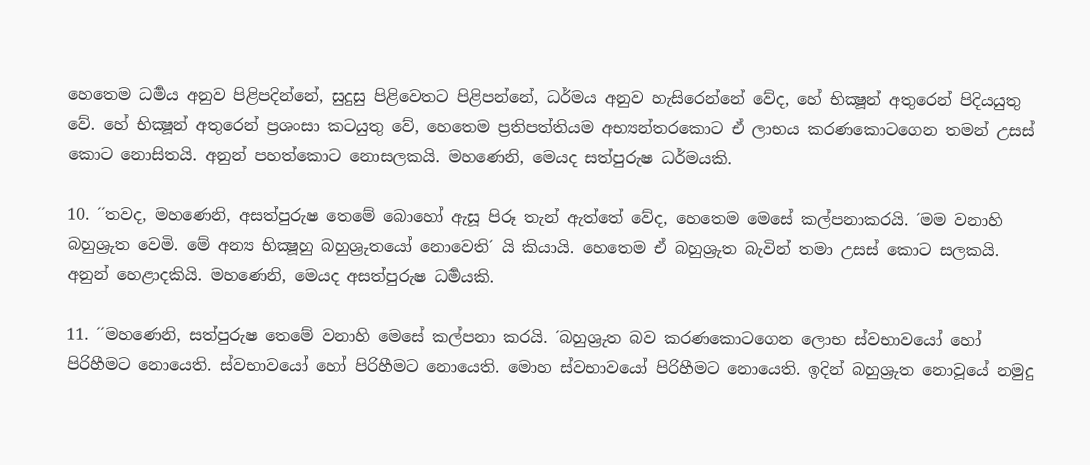හෙතෙම ධර්‍මය අනුව පිළිපදින්නේ, සුදුසු පිළිවෙතට පිළිපන්නේ, ධර්මය අනුව හැසිරෙන්නේ වේද, හේ භික්‍ෂූන් අතුරෙන් පිදියයුතු වේ. හේ භික්‍ෂූන් අතුරෙන් ප්‍රශංසා කටයුතු වේ, හෙතෙම ප්‍රතිපත්තියම අභ්‍යන්තරකොට ඒ ලාභය කරණකොටගෙන තමන් උසස් කොට නොසිතයි. අනුන් පහත්කොට නොසලකයි. මහණෙනි, මෙයද සත්පුරුෂ ධර්මයකි.

10. ´´තවද, මහණෙනි, අසත්පුරුෂ තෙමේ බොහෝ ඇසූ පිරූ තැන් ඇත්තේ වේද, හෙතෙම මෙසේ කල්පනාකරයි. ´මම වනාහි බහුශ්‍රුත වෙමි. මේ අන්‍ය භික්‍ෂූහු බහුශ්‍රුතයෝ නොවෙති´ යි කියායි. හෙතෙම ඒ බහුශ්‍රුත බැවින් තමා උසස් කොට සලකයි. අනුන් හෙළාදකියි. මහණෙනි, මෙයද අසත්පුරුෂ ධර්‍මයකි.

11. ´´මහණෙනි, සත්පුරුෂ තෙමේ වනාහි මෙසේ කල්පනා කරයි. ´බහුශ්‍රුත බව කරණකොටගෙන ලොභ ස්වභාවයෝ හෝ පිරිහීමට නොයෙති. ස්වභාවයෝ හෝ පිරිහීමට නොයෙති. මොහ ස්වභාවයෝ පිරිහීමට නොයෙති. ඉදින් බහුශ්‍රුත නොවූයේ නමුදු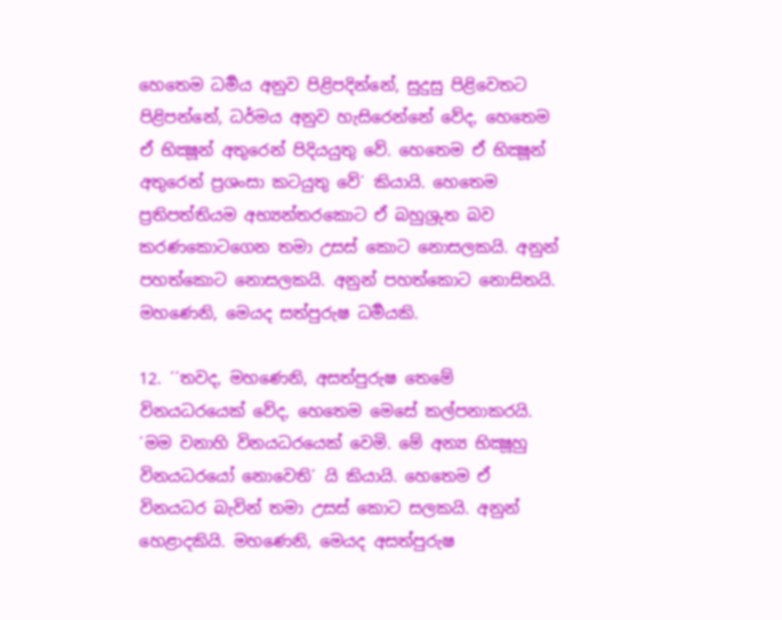හෙතෙම ධර්‍මය අනුව පිළිපදින්නේ, සුදුසු පිළිවෙතට පිළිපන්නේ, ධර්මය අනුව හැසිරෙන්නේ වේද, හෙතෙම ඒ භික්‍ෂූන් අතුරෙන් පිදියයුතු වේ. හෙතෙම ඒ භික්‍ෂූන් අතුරෙන් ප්‍රශංසා කටයුතු වේ´ කියායි. හෙතෙම ප්‍රතිපත්තියම අභ්‍යන්තරකොට ඒ බහුශ්‍රුත බව කරණකොටගෙන තමා උසස් කොට නොසලකයි. අනුන් පහත්කොට නොසලකයි. අනුන් පහත්කොට නොසිතයි. මහණෙනි, මෙයද සත්පුරුෂ ධර්‍මයකි.

12. ´´තවද, මහණෙනි, අසත්පුරුෂ තෙමේ විනයධරයෙක් වේද, හෙතෙම මෙසේ කල්පනාකරයි. ´මම වනාහි විනයධරයෙක් වෙමි. මේ අන්‍ය භික්‍ෂූහු විනයධරයෝ නොවෙති´ යි කියායි. හෙතෙම ඒ විනයධර බැවින් තමා උසස් කොට සලකයි. අනුන් හෙළාදකියි. මහණෙනි, මෙයද අසත්පුරුෂ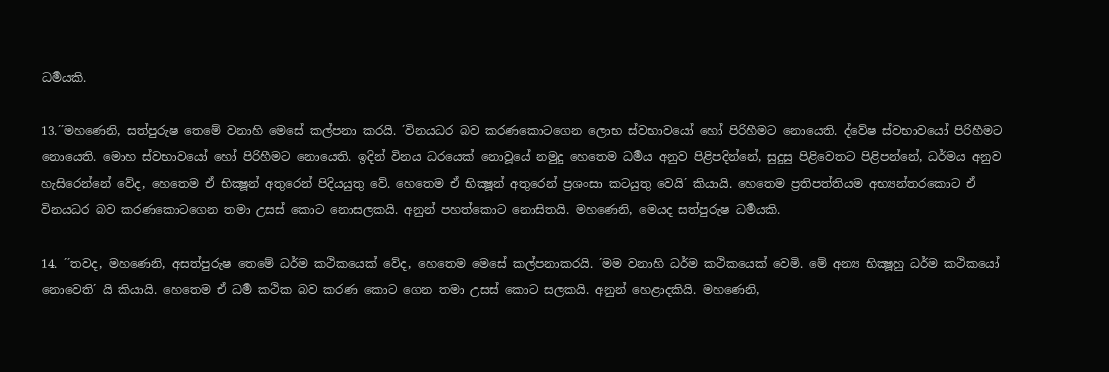ධර්‍මයකි.

13.´´මහණෙනි, සත්පුරුෂ තෙමේ වනාහි මෙසේ කල්පනා කරයි. ´විනයධර බව කරණකොටගෙන ලොභ ස්වභාවයෝ හෝ පිරිහීමට නොයෙති. ද්වේෂ ස්වභාවයෝ පිරිහීමට නොයෙති. මොහ ස්වභාවයෝ හෝ පිරිහීමට නොයෙති. ඉදින් විනය ධරයෙක් නොවූයේ නමුදු හෙතෙම ධර්‍මය අනුව පිළිපදින්නේ, සුදුසු පිළිවෙතට පිළිපන්නේ, ධර්මය අනුව හැසිරෙන්නේ වේද, හෙතෙම ඒ භික්‍ෂූන් අතුරෙන් පිදියයුතු වේ. හෙතෙම ඒ භික්‍ෂූන් අතුරෙන් ප්‍රශංසා කටයුතු වෙයි´ කියායි. හෙතෙම ප්‍රතිපත්තියම අභ්‍යන්තරකොට ඒ විනයධර බව කරණකොටගෙන තමා උසස් කොට නොසලකයි. අනුන් පහත්කොට නොසිතයි. මහණෙනි, මෙයද සත්පුරුෂ ධර්‍මයකි.

14. ´´තවද, මහණෙනි, අසත්පුරුෂ තෙමේ ධර්ම කථිකයෙක් වේද, හෙතෙම මෙසේ කල්පනාකරයි. ´මම වනාහි ධර්ම කථිකයෙක් වෙමි. මේ අන්‍ය භික්‍ෂූහු ධර්ම කථිකයෝ නොවෙති´ යි කියායි. හෙතෙම ඒ ධර්‍ම කථික බව කරණ කොට ගෙන තමා උසස් කොට සලකයි. අනුන් හෙළාදකියි. මහණෙනි,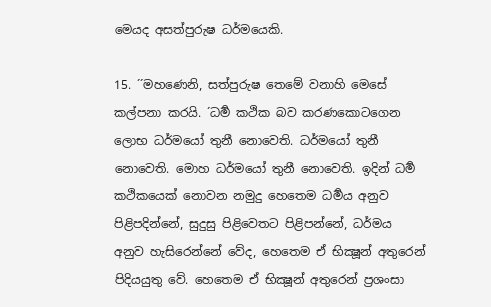මෙයද අසත්පුරුෂ ධර්මයෙකි.

15. ´´මහණෙනි, සත්පුරුෂ තෙමේ වනාහි මෙසේ කල්පනා කරයි. ´ධර්‍ම කථික බව කරණකොටගෙන ලොභ ධර්මයෝ තුනී නොවෙති. ධර්මයෝ තුනී නොවෙති. මොහ ධර්මයෝ තුනී නොවෙති. ඉදින් ධර්‍ම කථිකයෙක් නොවන නමුදු හෙතෙම ධර්‍මය අනුව පිළිපදින්නේ, සුදුසු පිළිවෙතට පිළිපන්නේ, ධර්මය අනුව හැසිරෙන්නේ වේද, හෙතෙම ඒ භික්‍ෂූන් අතුරෙන් පිදියයුතු වේ. හෙතෙම ඒ භික්‍ෂූන් අතුරෙන් ප්‍රශංසා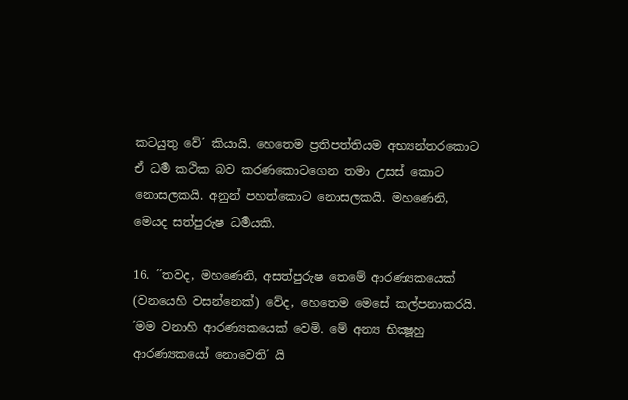කටයුතු වේ´ කියායි. හෙතෙම ප්‍රතිපත්තියම අභ්‍යන්තරකොට ඒ ධර්‍ම කථික බව කරණකොටගෙන තමා උසස් කොට නොසලකයි. අනුන් පහත්කොට නොසලකයි. මහණෙනි, මෙයද සත්පුරුෂ ධර්‍මයකි.

16. ´´තවද, මහණෙනි, අසත්පුරුෂ තෙමේ ආරණ්‍යකයෙක් (වනයෙහි වසන්නෙක්) වේද, හෙතෙම මෙසේ කල්පනාකරයි. ´මම වනාහි ආරණ්‍යකයෙක් වෙමි. මේ අන්‍ය භික්‍ෂූහු ආරණ්‍යකයෝ නොවෙති´ යි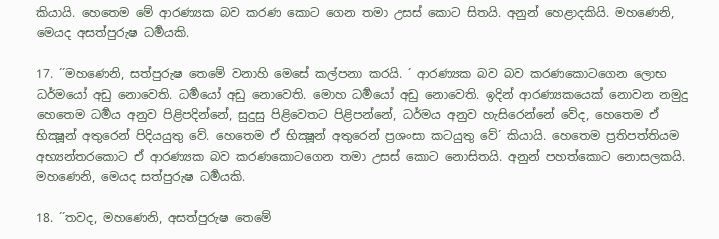කියායි. හෙතෙම මේ ආරණ්‍යක බව කරණ කොට ගෙන තමා උසස් කොට සිතයි. අනුන් හෙළාදකියි. මහණෙනි, මෙයද අසත්පුරුෂ ධර්‍මයකි.

17. ´´මහණෙනි, සත්පුරුෂ තෙමේ වනාහි මෙසේ කල්පනා කරයි. ´ ආරණ්‍යක බව බව කරණකොටගෙන ලොභ ධර්මයෝ අඩු නොවෙති. ධර්‍මයෝ අඩු නොවෙති. මොහ ධර්‍මයෝ අඩු නොවෙති. ඉදින් ආරණ්‍යකයෙක් නොවන නමුදු හෙතෙම ධර්‍මය අනුව පිළිපදින්නේ, සුදුසු පිළිවෙතට පිළිපන්නේ, ධර්මය අනුව හැසිරෙන්නේ වේද, හෙතෙම ඒ භික්‍ෂූන් අතුරෙන් පිදියයුතු වේ. හෙතෙම ඒ භික්‍ෂූන් අතුරෙන් ප්‍රශංසා කටයුතු වේ´ කියායි. හෙතෙම ප්‍රතිපත්තියම අභ්‍යන්තරකොට ඒ ආරණ්‍යක බව කරණකොටගෙන තමා උසස් කොට නොසිතයි. අනුන් පහත්කොට නොසලකයි. මහණෙනි, මෙයද සත්පුරුෂ ධර්‍මයකි.

18. ´´තවද, මහණෙනි, අසත්පුරුෂ තෙමේ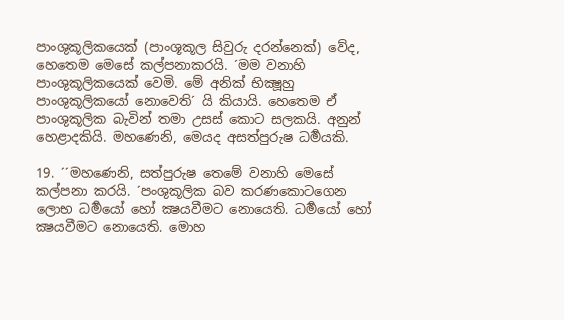පාංශුකූලිකයෙක් (පාංශූකූල සිවුරු දරන්නෙක්) වේද, හෙතෙම මෙසේ කල්පනාකරයි. ´මම වනාහි පාංශුකූලිකයෙක් වෙමි. මේ අනික් භික්‍ෂූහු පාංශුකූලිකයෝ නොවෙති´ යි කියායි. හෙතෙම ඒ පාංශුකූලික බැවින් තමා උසස් කොට සලකයි. අනුන් හෙළාදකියි. මහණෙනි, මෙයද අසත්පුරුෂ ධර්‍මයකි.

19. ´´මහණෙනි, සත්පුරුෂ තෙමේ වනාහි මෙසේ කල්පනා කරයි. ´පංශුකූලික බව කරණකොටගෙන ලොභ ධර්‍මයෝ හෝ ක්‍ෂයවීමට නොයෙති. ධර්‍මයෝ හෝ ක්‍ෂයවීමට නොයෙති. මොහ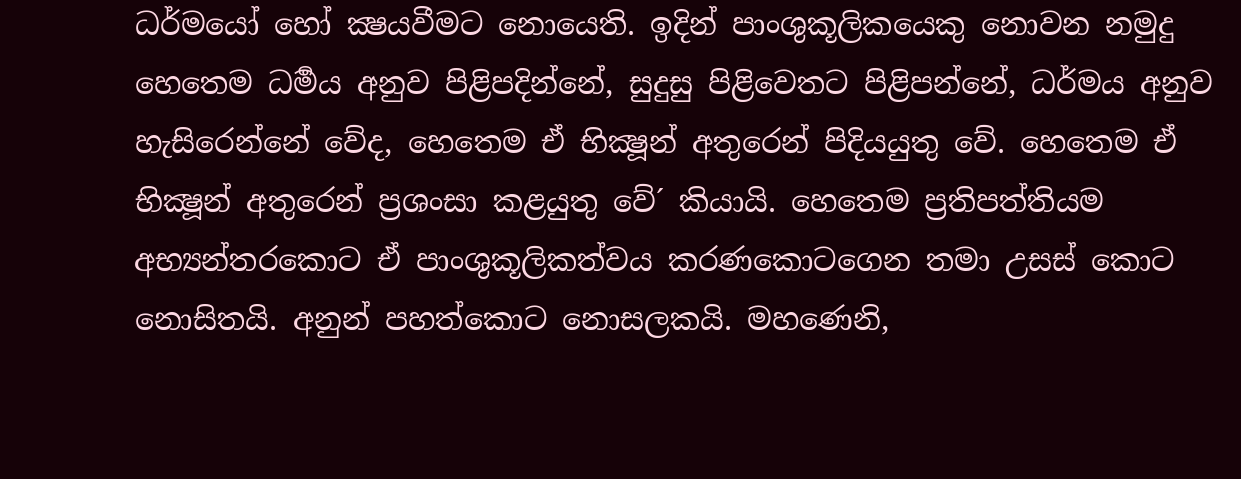ධර්මයෝ හෝ ක්‍ෂයවීමට නොයෙති. ඉදින් පාංශුකූලිකයෙකු නොවන නමුදු හෙතෙම ධර්‍මය අනුව පිළිපදින්නේ, සුදුසු පිළිවෙතට පිළිපන්නේ, ධර්මය අනුව හැසිරෙන්නේ වේද, හෙතෙම ඒ භික්‍ෂූන් අතුරෙන් පිදියයුතු වේ. හෙතෙම ඒ භික්‍ෂූන් අතුරෙන් ප්‍රශංසා කළයුතු වේ´ කියායි. හෙතෙම ප්‍රතිපත්තියම අභ්‍යන්තරකොට ඒ පාංශුකූලිකත්වය කරණකොටගෙන තමා උසස් කොට නොසිතයි. අනුන් පහත්කොට නොසලකයි. මහණෙනි,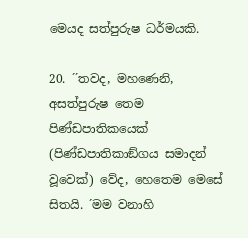මෙයද සත්පුරුෂ ධර්මයකි.

20. ´´තවද, මහණෙනි, අසත්පුරුෂ තෙම පිණ්ඩපාතිකයෙක් (පිණ්ඩපාතිකාඞ්ගය සමාදන් වූවෙක්) වේද, හෙතෙම මෙසේ සිතයි. ´මම වනාහි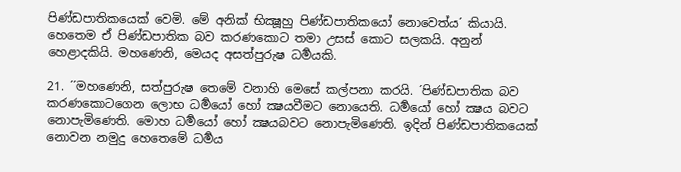පිණ්ඩපාතිකයෙක් වෙමි. මේ අනික් භික්‍ෂූහු පිණ්ඩපාතිකයෝ නොවෙත්ය´ කියායි. හෙතෙම ඒ පිණ්ඩපාතික බව කරණකොට තමා උසස් කොට සලකයි. අනුන් හෙළාදකියි. මහණෙනි, මෙයද අසත්පුරුෂ ධර්‍මයකි.

21. ´´මහණෙනි, සත්පුරුෂ තෙමේ වනාහි මෙසේ කල්පනා කරයි. ´පිණ්ඩපාතික බව කරණකොටගෙන ලොභ ධර්‍මයෝ හෝ ක්‍ෂයවීමට නොයෙති. ධර්‍මයෝ හෝ ක්‍ෂය බවට නොපැමිණෙති. මොහ ධර්‍මයෝ හෝ ක්‍ෂයබවට නොපැමිණෙති. ඉදින් පිණ්ඩපාතිකයෙක් නොවන නමුදු හෙතෙමේ ධර්‍මය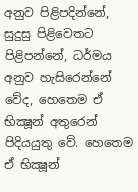අනුව පිළිපදින්නේ, සුදුසු පිළිවෙතට පිළිපන්නේ, ධර්මය අනුව හැසිරෙන්නේ වේද, හෙතෙම ඒ භික්‍ෂූන් අතුරෙන් පිදියයුතු වේ. හෙතෙම ඒ භික්‍ෂූන්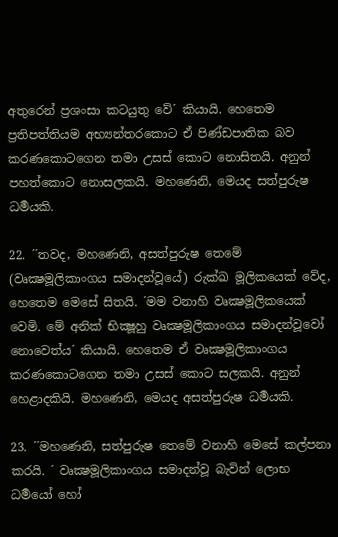අතුරෙන් ප්‍රශංසා කටයුතු වේ´ කියායි. හෙතෙම ප්‍රතිපත්තියම අභ්‍යන්තරකොට ඒ පිණ්ඩපාතික බව කරණකොටගෙන තමා උසස් කොට නොසිතයි. අනුන් පහත්කොට නොසලකයි. මහණෙනි, මෙයද සත්පුරුෂ ධර්‍මයකි.

22. ´´තවද, මහණෙනි, අසත්පුරුෂ තෙමේ (වෘක්‍ෂමූලිකාංගය සමාදන්වූයේ) රුක්ඛ මූලිකයෙක් වේද, හෙතෙම මෙසේ සිතයි. ´මම වනාහි වෘක්‍ෂමූලිකයෙක් වෙමි. මේ අනික් භික්‍ෂූහු වෘක්‍ෂමූලිකාංගය සමාදන්වූවෝ නොවෙත්ය´ කියායි. හෙතෙම ඒ වෘක්‍ෂමූලිකාංගය කරණකොටගෙන තමා උසස් කොට සලකයි. අනුන් හෙළාදකියි. මහණෙනි, මෙයද අසත්පුරුෂ ධර්‍මයකි.

23. ´´මහණෙනි, සත්පුරුෂ තෙමේ වනාහි මෙසේ කල්පනා කරයි. ´ වෘක්‍ෂමූලිකාංගය සමාදන්වූ බැවින් ලොභ ධර්‍මයෝ හෝ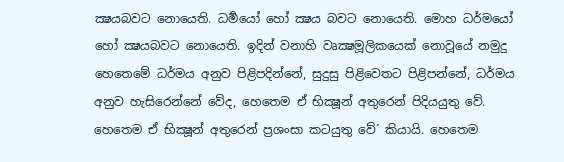ක්‍ෂයබවට නොයෙති. ධර්‍මයෝ හෝ ක්‍ෂය බවට නොයෙති. මොහ ධර්මයෝ හෝ ක්‍ෂයබවට නොයෙති. ඉදින් වනාහි වෘක්‍ෂමූලිකයෙක් නොවූයේ නමුදු හෙතෙමේ ධර්මය අනුව පිළිපදින්නේ, සුදුසු පිළිවෙතට පිළිපන්නේ, ධර්මය අනුව හැසිරෙන්නේ වේද, හෙතෙම ඒ භික්‍ෂූන් අතුරෙන් පිදියයුතු වේ. හෙතෙම ඒ භික්‍ෂූන් අතුරෙන් ප්‍රශංසා කටයුතු වේ´ කියායි. හෙතෙම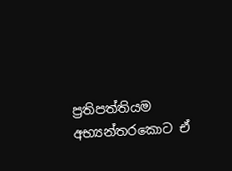ප්‍රතිපත්තියම අභ්‍යන්තරකොට ඒ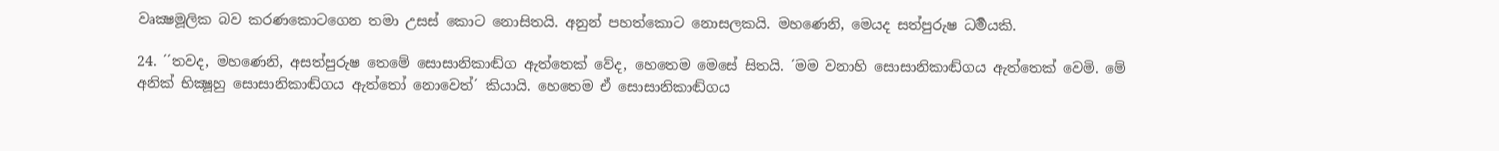වෘක්‍ෂමූලික බව කරණකොටගෙන තමා උසස් කොට නොසිතයි. අනුන් පහත්කොට නොසලකයි. මහණෙනි, මෙයද සත්පුරුෂ ධර්‍මයකි.

24. ´´තවද, මහණෙනි, අසත්පුරුෂ තෙමේ සොසානිකාඬ්ග ඇත්තෙක් වේද, හෙතෙම මෙසේ සිතයි. ´මම වනාහි සොසානිකාඬ්ගය ඇත්තෙක් වෙමි. මේ අනික් භික්‍ෂූහු සොසානිකාඬ්ගය ඇත්තෝ නොවෙත්´ කියායි. හෙතෙම ඒ සොසානිකාඬ්ගය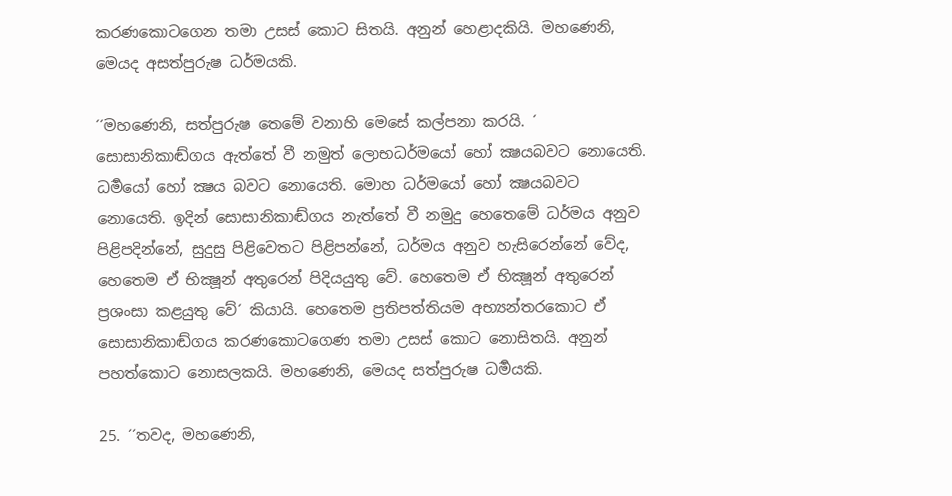කරණකොටගෙන තමා උසස් කොට සිතයි. අනුන් හෙළාදකියි. මහණෙනි, මෙයද අසත්පුරුෂ ධර්මයකි.

´´මහණෙනි, සත්පුරුෂ තෙමේ වනාහි මෙසේ කල්පනා කරයි. ´ සොසානිකාඬ්ගය ඇත්තේ වී නමුත් ලොභධර්මයෝ හෝ ක්‍ෂයබවට නොයෙති. ධර්‍මයෝ හෝ ක්‍ෂය බවට නොයෙති. මොහ ධර්මයෝ හෝ ක්‍ෂයබවට නොයෙති. ඉදින් සොසානිකාඬ්ගය නැත්තේ වී නමුදු හෙතෙමේ ධර්මය අනුව පිළිපදින්නේ, සුදුසු පිළිවෙතට පිළිපන්නේ, ධර්මය අනුව හැසිරෙන්නේ වේද, හෙතෙම ඒ භික්‍ෂූන් අතුරෙන් පිදියයුතු වේ. හෙතෙම ඒ භික්‍ෂූන් අතුරෙන් ප්‍රශංසා කළයුතු වේ´ කියායි. හෙතෙම ප්‍රතිපත්තියම අභ්‍යන්තරකොට ඒ සොසානිකාඬ්ගය කරණකොටගෙණ තමා උසස් කොට නොසිතයි. අනුන් පහත්කොට නොසලකයි. මහණෙනි, මෙයද සත්පුරුෂ ධර්‍මයකි.

25. ´´තවද, මහණෙනි,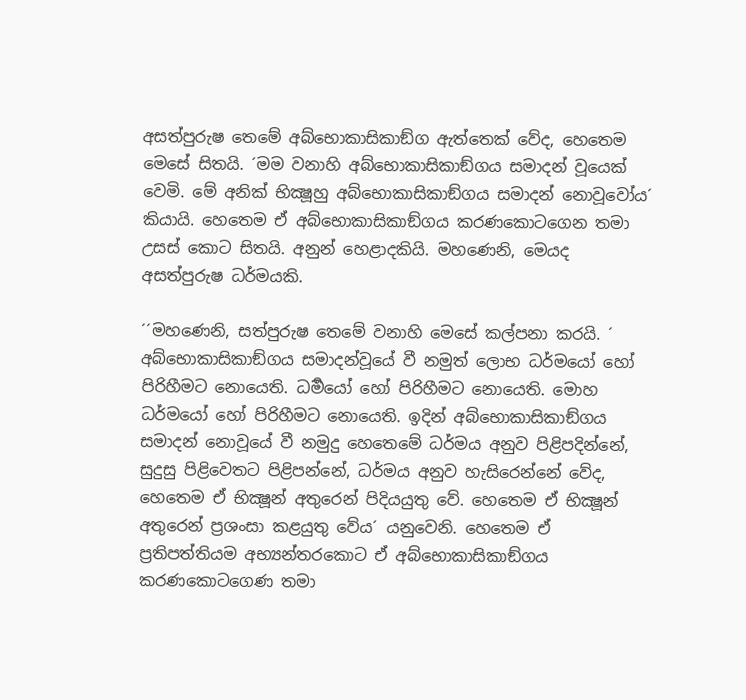අසත්පුරුෂ තෙමේ අබ්භොකාසිකාඞ්ග ඇත්තෙක් වේද, හෙතෙම මෙසේ සිතයි. ´මම වනාහි අබ්භොකාසිකාඞ්ගය සමාදන් වූයෙක් වෙමි. මේ අනික් භික්‍ෂූහු අබ්භොකාසිකාඞ්ගය සමාදන් නොවූවෝය´ කියායි. හෙතෙම ඒ අබ්භොකාසිකාඞ්ගය කරණකොටගෙන තමා උසස් කොට සිතයි. අනුන් හෙළාදකියි. මහණෙනි, මෙයද අසත්පුරුෂ ධර්මයකි.

´´මහණෙනි, සත්පුරුෂ තෙමේ වනාහි මෙසේ කල්පනා කරයි. ´ අබ්භොකාසිකාඞ්ගය සමාදන්වූයේ වී නමුත් ලොභ ධර්මයෝ හෝ පිරිහීමට නොයෙති. ධර්‍මයෝ හෝ පිරිහීමට නොයෙති. මොහ ධර්මයෝ හෝ පිරිහීමට නොයෙති. ඉදින් අබ්භොකාසිකාඞ්ගය සමාදන් නොවූයේ වී නමුදු හෙතෙමේ ධර්මය අනුව පිළිපදින්නේ, සුදුසු පිළිවෙතට පිළිපන්නේ, ධර්මය අනුව හැසිරෙන්නේ වේද, හෙතෙම ඒ භික්‍ෂූන් අතුරෙන් පිදියයුතු වේ. හෙතෙම ඒ භික්‍ෂූන් අතුරෙන් ප්‍රශංසා කළයුතු වේය´ යනුවෙනි. හෙතෙම ඒ ප්‍රතිපත්තියම අභ්‍යන්තරකොට ඒ අබ්භොකාසිකාඞ්ගය කරණකොටගෙණ තමා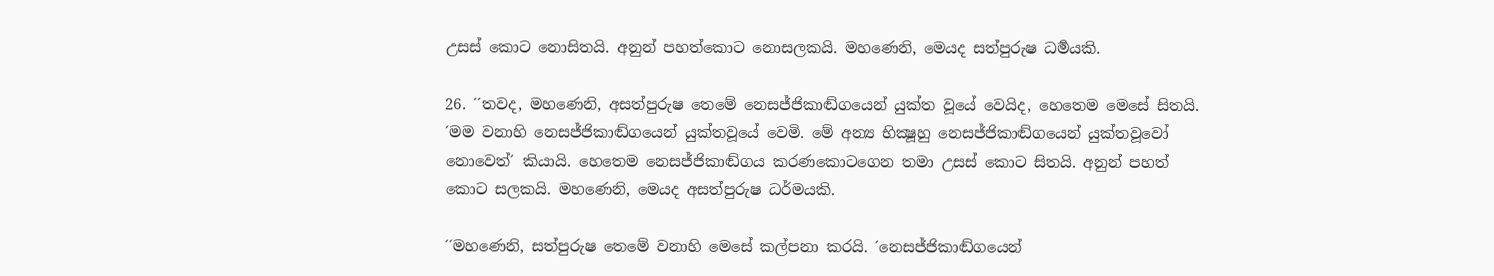උසස් කොට නොසිතයි. අනුන් පහත්කොට නොසලකයි. මහණෙනි, මෙයද සත්පුරුෂ ධර්‍මයකි.

26. ´´තවද, මහණෙනි, අසත්පුරුෂ තෙමේ නෙසජ්ජිකාඬ්ගයෙන් යුක්ත වූයේ වෙයිද, හෙතෙම මෙසේ සිතයි. ´මම වනාහි නෙසජ්ජිකාඬ්ගයෙන් යුක්තවූයේ වෙමි. මේ අන්‍ය භික්‍ෂූහු නෙසජ්ජිකාඬ්ගයෙන් යුක්තවූවෝ නොවෙත්´ කියායි. හෙතෙම නෙසජ්ජිකාඬ්ගය කරණකොටගෙන තමා උසස් කොට සිතයි. අනුන් පහත් කොට සලකයි. මහණෙනි, මෙයද අසත්පුරුෂ ධර්මයකි.

´´මහණෙනි, සත්පුරුෂ තෙමේ වනාහි මෙසේ කල්පනා කරයි. ´නෙසජ්ජිකාඬ්ගයෙන්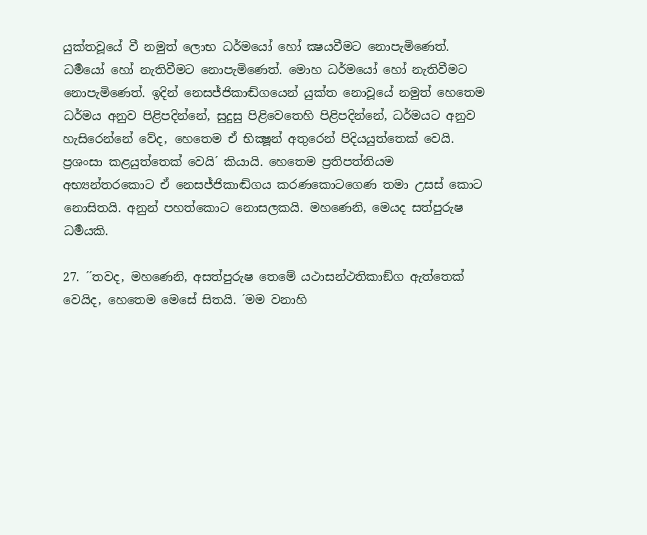යුක්තවූයේ වී නමුත් ලොභ ධර්මයෝ හෝ ක්‍ෂයවීමට නොපැමිණෙත්. ධර්‍මයෝ හෝ නැතිවීමට නොපැමිණෙත්. මොහ ධර්මයෝ හෝ නැතිවීමට නොපැමිණෙත්. ඉදින් නෙසජ්ජිකාඬ්ගයෙන් යුක්ත නොවූයේ නමුත් හෙතෙම ධර්මය අනුව පිළිපදින්නේ, සුදුසු පිළිවෙතෙහි පිළිපදින්නේ, ධර්මයට අනුව හැසිරෙන්නේ වේද, හෙතෙම ඒ භික්‍ෂූන් අතුරෙන් පිදියයුත්තෙක් වෙයි. ප්‍රශංසා කළයුත්තෙක් වෙයි´ කියායි. හෙතෙම ප්‍රතිපත්තියම අභ්‍යන්තරකොට ඒ නෙසජ්ජිකාඬ්ගය කරණකොටගෙණ තමා උසස් කොට නොසිතයි. අනුන් පහත්කොට නොසලකයි. මහණෙනි, මෙයද සත්පුරුෂ ධර්‍මයකි.

27. ´´තවද, මහණෙනි, අසත්පුරුෂ තෙමේ යථාසන්ථතිකාඞ්ග ඇත්තෙක් වෙයිද, හෙතෙම මෙසේ සිතයි. ´මම වනාහි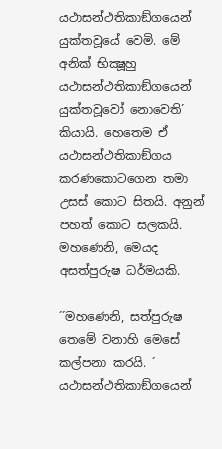යථාසන්ථතිකාඞ්ගයෙන් යුක්තවූයේ වෙමි. මේ අනික් භික්‍ෂූහු යථාසන්ථතිකාඞ්ගයෙන් යුක්තවූවෝ නොවෙති´ කියායි. හෙතෙම ඒ යථාසන්ථතිකාඞ්ගය කරණකොටගෙන තමා උසස් කොට සිතයි. අනුන් පහත් කොට සලකයි. මහණෙනි, මෙයද අසත්පුරුෂ ධර්මයකි.

´´මහණෙනි, සත්පුරුෂ තෙමේ වනාහි මෙසේ කල්පනා කරයි. ´ යථාසන්ථතිකාඞ්ගයෙන්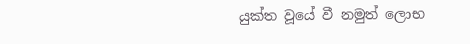යුක්ත වූයේ වී නමුත් ලොභ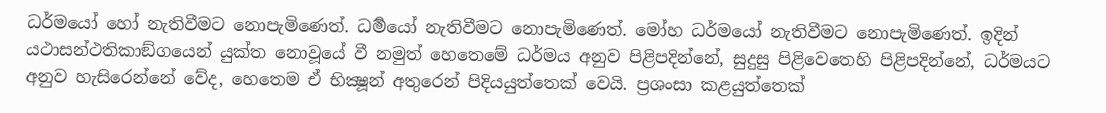ධර්මයෝ හෝ නැතිවීමට නොපැමිණෙත්. ධර්‍මයෝ නැතිවීමට නොපැමිණෙත්. මෝහ ධර්මයෝ නැතිවීමට නොපැමිණෙත්. ඉදින් යථාසන්ථතිකාඞ්ගයෙන් යුක්ත නොවූයේ වී නමුත් හෙතෙමේ ධර්මය අනුව පිළිපදින්නේ, සුදුසු පිළිවෙතෙහි පිළිපදින්නේ, ධර්මයට අනුව හැසිරෙන්නේ වේද, හෙතෙම ඒ භික්‍ෂූන් අතුරෙන් පිදියයුත්තෙක් වෙයි. ප්‍රශංසා කළයුත්තෙක්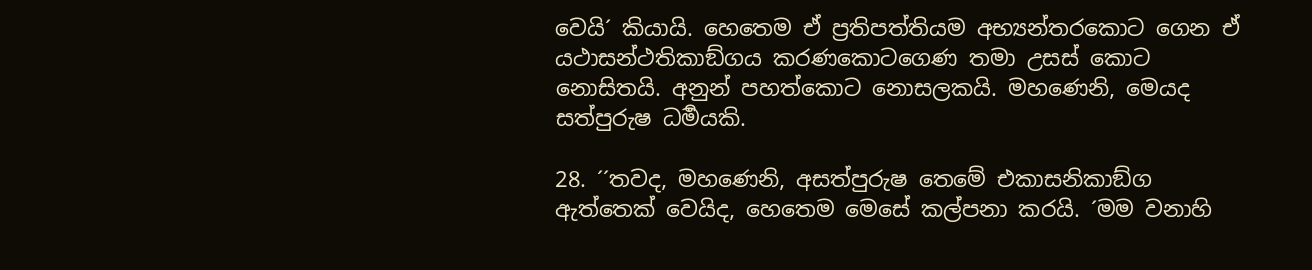වෙයි´ කියායි. හෙතෙම ඒ ප්‍රතිපත්තියම අභ්‍යන්තරකොට ගෙන ඒ යථාසන්ථතිකාඞ්ගය කරණකොටගෙණ තමා උසස් කොට නොසිතයි. අනුන් පහත්කොට නොසලකයි. මහණෙනි, මෙයද සත්පුරුෂ ධර්‍මයකි.

28. ´´තවද, මහණෙනි, අසත්පුරුෂ තෙමේ එකාසනිකාඞ්ග ඇත්තෙක් වෙයිද, හෙතෙම මෙසේ කල්පනා කරයි. ´මම වනාහි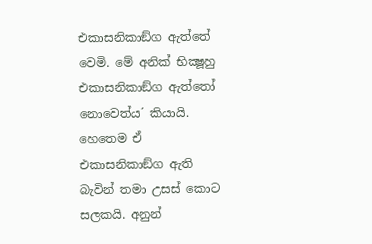එකාසනිකාඞ්ග ඇත්තේ වෙමි. මේ අනික් භික්‍ෂූහු එකාසනිකාඞ්ග ඇත්තෝ නොවෙත්ය´ කියායි. හෙතෙම ඒ එකාසනිකාඞ්ග ඇති බැවින් තමා උසස් කොට සලකයි. අනුන්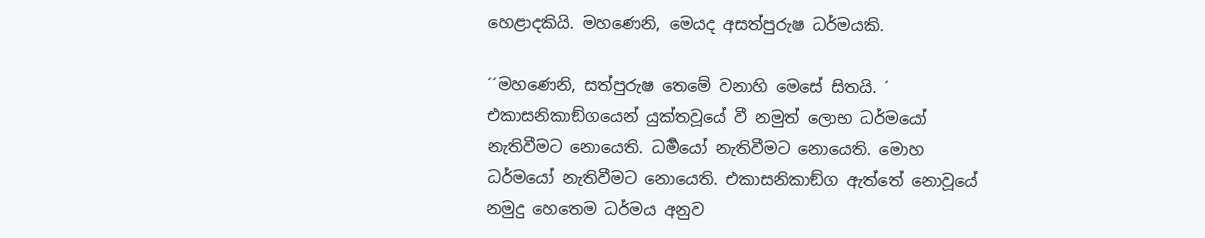හෙළාදකියි. මහණෙනි, මෙයද අසත්පුරුෂ ධර්මයකි.

´´මහණෙනි, සත්පුරුෂ තෙමේ වනාහි මෙසේ සිතයි. ´ එකාසනිකාඞ්ගයෙන් යුක්තවූයේ වී නමුත් ලොභ ධර්මයෝ නැතිවීමට නොයෙති. ධර්‍මයෝ නැතිවීමට නොයෙති. මොහ ධර්මයෝ නැතිවීමට නොයෙති. එකාසනිකාඞ්ග ඇත්තේ නොවූයේ නමුදු හෙතෙම ධර්මය අනුව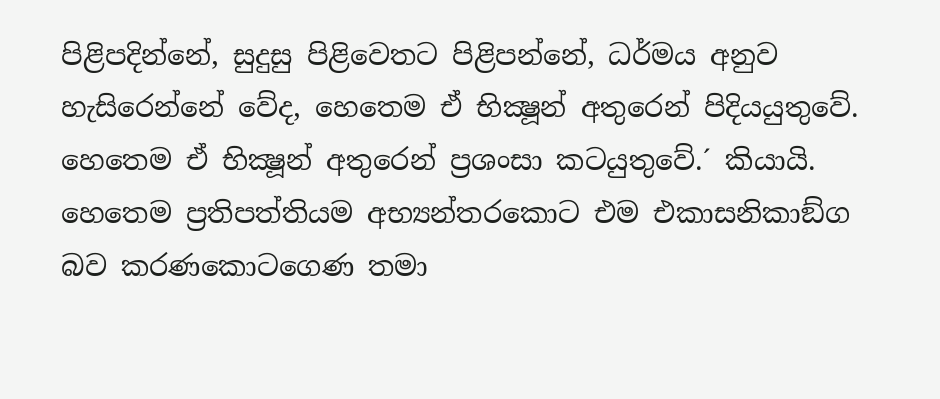පිළිපදින්නේ, සුදුසු පිළිවෙතට පිළිපන්නේ, ධර්මය අනුව හැසිරෙන්නේ වේද, හෙතෙම ඒ භික්‍ෂූන් අතුරෙන් පිදියයුතුවේ. හෙතෙම ඒ භික්‍ෂූන් අතුරෙන් ප්‍රශංසා කටයුතුවේ.´ කියායි. හෙතෙම ප්‍රතිපත්තියම අභ්‍යන්තරකොට එම එකාසනිකාඞ්ග බව කරණකොටගෙණ තමා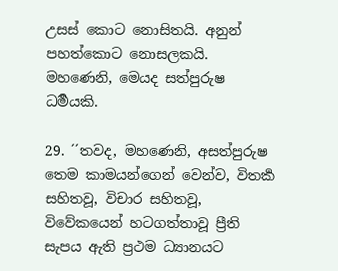උසස් කොට නොසිතයි. අනුන් පහත්කොට නොසලකයි. මහණෙනි, මෙයද සත්පුරුෂ ධර්‍මයකි.

29. ´´තවද, මහණෙනි, අසත්පුරුෂ තෙම කාමයන්ගෙන් වෙන්ව, විතර්‍ක සහිතවූ, විචාර සහිතවූ, විවේකයෙන් හටගත්තාවූ ප්‍රීති සැපය ඇති ප්‍රථම ධ්‍යානයට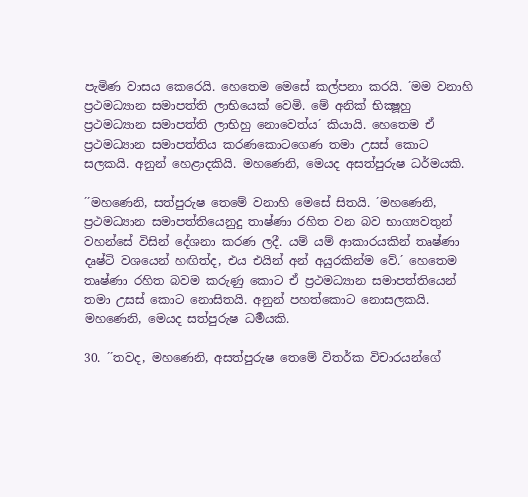පැමිණ වාසය කෙරෙයි. හෙතෙම මෙසේ කල්පනා කරයි. ´මම වනාහි ප්‍රථමධ්‍යාන සමාපත්ති ලාභියෙක් වෙමි. මේ අනික් භික්‍ෂූහු ප්‍රථමධ්‍යාන සමාපත්ති ලාභිහු නොවෙත්ය´ කියායි. හෙතෙම ඒ ප්‍රථමධ්‍යාන සමාපත්තිය කරණකොටගෙණ තමා උසස් කොට සලකයි. අනුන් හෙළාදකියි. මහණෙනි, මෙයද අසත්පුරුෂ ධර්මයකි.

´´මහණෙනි, සත්පුරුෂ තෙමේ වනාහි මෙසේ සිතයි. ´මහණෙනි, ප්‍රථමධ්‍යාන සමාපත්තියෙනුදු තාෂ්ණා රහිත වන බව භාග්‍යවතුන් වහන්සේ විසින් දේශනා කරණ ලදී. යම් යම් ආකාරයකින් තෘෂ්ණා දෘෂ්ටි වශයෙන් හඟිත්ද, එය එයින් අන් අයුරකින්ම වේ.´ හෙතෙම තෘෂ්ණා රහිත බවම කරුණු කොට ඒ ප්‍රථමධ්‍යාන සමාපත්තියෙන් තමා උසස් කොට නොසිතයි. අනුන් පහත්කොට නොසලකයි. මහණෙනි, මෙයද සත්පුරුෂ ධර්‍මයකි.

30. ´´තවද, මහණෙනි, අසත්පුරුෂ තෙමේ විතර්ක විචාරයන්ගේ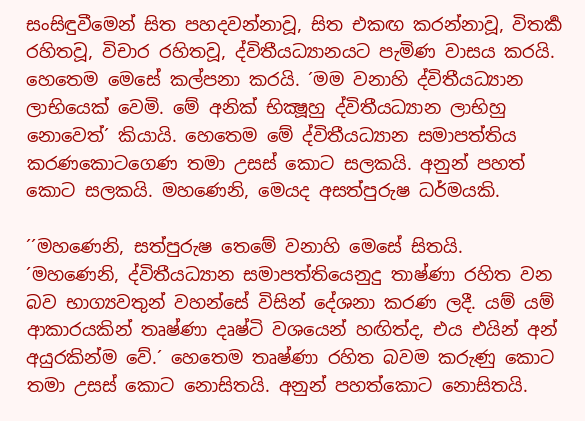සංසිඳුවීමෙන් සිත පහදවන්නාවූ, සිත එකඟ කරන්නාවූ, විතර්‍ක රහිතවූ, විචාර රහිතවූ, ද්විතීයධ්‍යානයට පැමිණ වාසය කරයි. හෙතෙම මෙසේ කල්පනා කරයි. ´මම වනාහි ද්විතීයධ්‍යාන ලාභියෙක් වෙමි. මේ අනික් භික්‍ෂූහු ද්විතීයධ්‍යාන ලාභිහු නොවෙත්´ කියායි. හෙතෙම මේ ද්විතීයධ්‍යාන සමාපත්තිය කරණකොටගෙණ තමා උසස් කොට සලකයි. අනුන් පහත් කොට සලකයි. මහණෙනි, මෙයද අසත්පුරුෂ ධර්මයකි.

´´මහණෙනි, සත්පුරුෂ තෙමේ වනාහි මෙසේ සිතයි. ´මහණෙනි, ද්විතීයධ්‍යාන සමාපත්තියෙනුදු තාෂ්ණා රහිත වන බව භාග්‍යවතුන් වහන්සේ විසින් දේශනා කරණ ලදී. යම් යම් ආකාරයකින් තෘෂ්ණා දෘෂ්ටි වශයෙන් හඟිත්ද, එය එයින් අන් අයුරකින්ම වේ.´ හෙතෙම තෘෂ්ණා රහිත බවම කරුණු කොට තමා උසස් කොට නොසිතයි. අනුන් පහත්කොට නොසිතයි.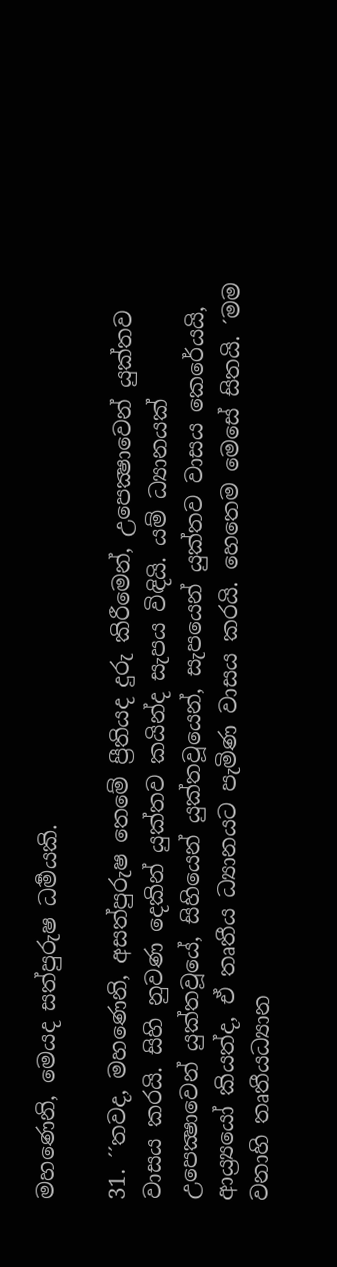මහණෙනි, මෙයද සත්පුරුෂ ධර්‍මයකි.

31. ´´තවද, මහණෙනි, අසත්පුරුෂ තෙමේ ප්‍රීතියද දුරු කිරීමෙන්, උපෙක්‍ෂාවෙන් යුක්තව වාසය කරයි. සිහි නුවණ දෙකින් යුක්තව කයින්ද සැපය විඳියි. යම් ධ්‍යානයක් උපෙක්‍ෂාවෙන් යුක්තවූයේ, සිහියෙන් යුක්තවූයෙන්, සැපයෙන් යුක්තව වාසය කෙරේයයි, ආය්‍ර්‍යයෝ කියත්ද, ඒ තෘතීය ධ්‍යානයට පැමිණ වාසය කරයි. හෙතෙම මෙසේ සිතයි. ´මම වනාහි තෘතීයධ්‍යාන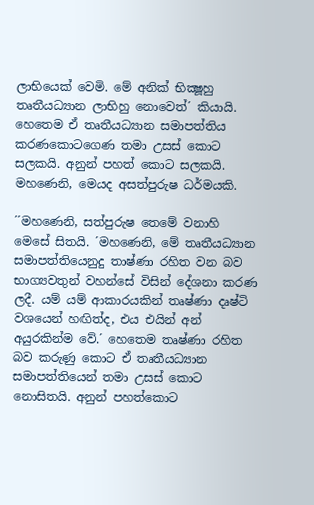ලාභියෙක් වෙමි. මේ අනික් භික්‍ෂූහු තෘතීයධ්‍යාන ලාභිහු නොවෙත්´ කියායි. හෙතෙම ඒ තෘතීයධ්‍යාන සමාපත්තිය කරණකොටගෙණ තමා උසස් කොට සලකයි. අනුන් පහත් කොට සලකයි. මහණෙනි, මෙයද අසත්පුරුෂ ධර්මයකි.

´´මහණෙනි, සත්පුරුෂ තෙමේ වනාහි මෙසේ සිතයි. ´මහණෙනි, මේ තෘතීයධ්‍යාන සමාපත්තියෙනුදු තාෂ්ණා රහිත වන බව භාග්‍යවතුන් වහන්සේ විසින් දේශනා කරණ ලදී. යම් යම් ආකාරයකින් තෘෂ්ණා දෘෂ්ටි වශයෙන් හඟිත්ද, එය එයින් අන් අයුරකින්ම වේ.´ හෙතෙම තෘෂ්ණා රහිත බව කරුණු කොට ඒ තෘතීයධ්‍යාන සමාපත්තියෙන් තමා උසස් කොට නොසිතයි. අනුන් පහත්කොට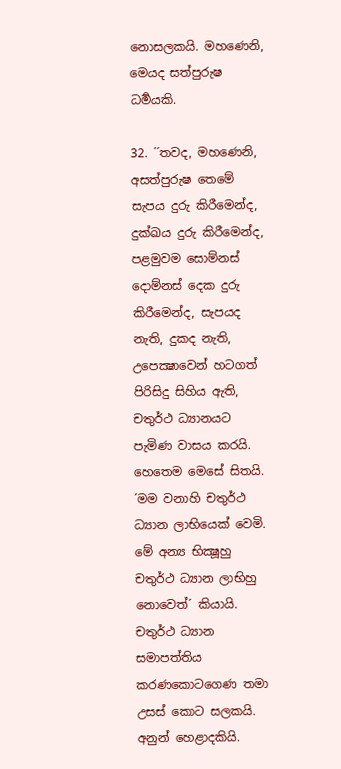නොසලකයි. මහණෙනි, මෙයද සත්පුරුෂ ධර්‍මයකි.

32. ´´තවද, මහණෙනි, අසත්පුරුෂ තෙමේ සැපය දුරු කිරීමෙන්ද, දුක්ඛය දුරු කිරීමෙන්ද, පළමුවම සොම්නස් දොම්නස් දෙක දුරු කිරීමෙන්ද, සැපයද නැති, දුකද නැති, උපෙක්‍ෂාවෙන් හටගත් පිරිසිදු සිහිය ඇති, චතුර්ථ ධ්‍යානයට පැමිණ වාසය කරයි. හෙතෙම මෙසේ සිතයි. ´මම වනාහි චතුර්ථ ධ්‍යාන ලාභියෙක් වෙමි. මේ අන්‍ය භික්‍ෂූහු චතුර්ථ ධ්‍යාන ලාභිහු නොවෙත්´ කියායි. චතුර්ථ ධ්‍යාන සමාපත්තිය කරණකොටගෙණ තමා උසස් කොට සලකයි. අනුන් හෙළාදකියි.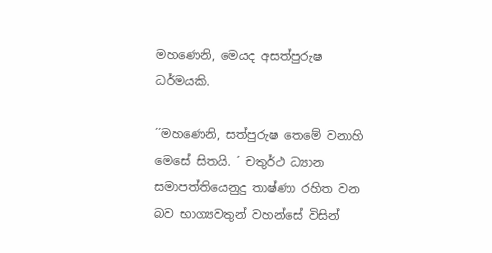මහණෙනි, මෙයද අසත්පුරුෂ ධර්මයකි.

´´මහණෙනි, සත්පුරුෂ තෙමේ වනාහි මෙසේ සිතයි. ´ චතුර්ථ ධ්‍යාන සමාපත්තියෙනුදු තාෂ්ණා රහිත වන බව භාග්‍යවතුන් වහන්සේ විසින්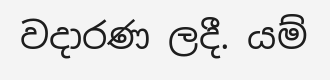වදාරණ ලදී. යම්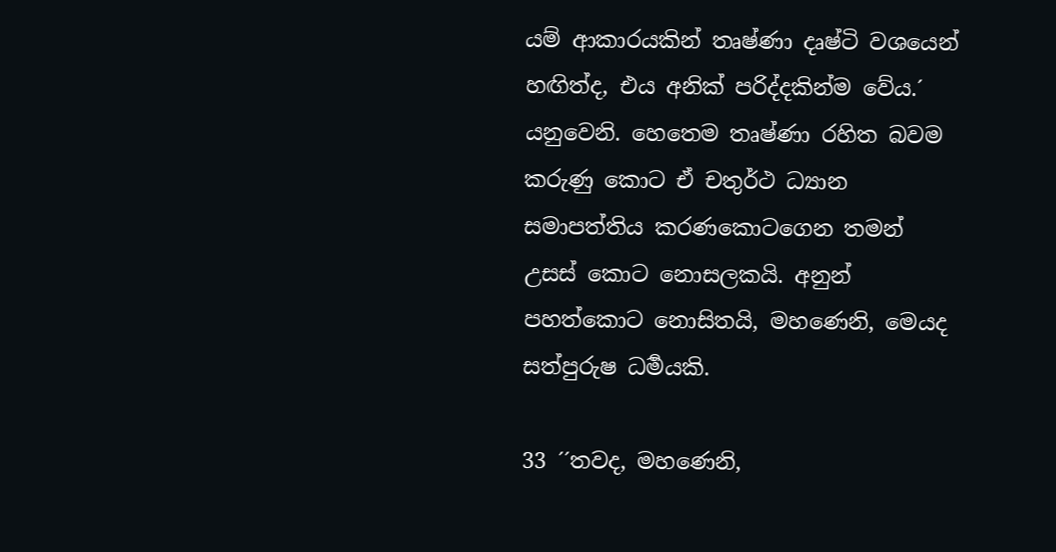යම් ආකාරයකින් තෘෂ්ණා දෘෂ්ටි වශයෙන් හඟිත්ද, එය අනික් පරිද්දකින්ම වේය.´ යනුවෙනි. හෙතෙම තෘෂ්ණා රහිත බවම කරුණු කොට ඒ චතුර්ථ ධ්‍යාන සමාපත්තිය කරණකොටගෙන තමන් උසස් කොට නොසලකයි. අනුන් පහත්කොට නොසිතයි, මහණෙනි, මෙයද සත්පුරුෂ ධර්‍මයකි.

33 ´´තවද, මහණෙනි,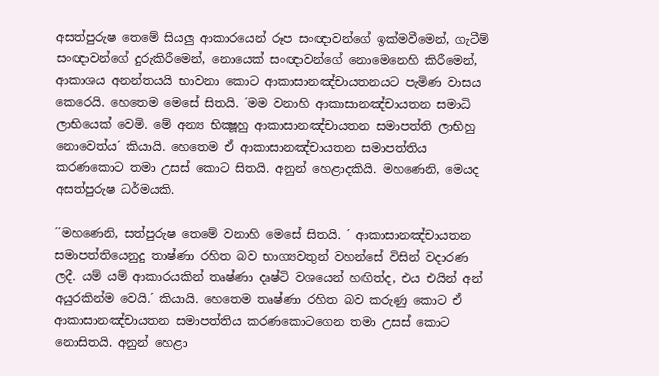අසත්පුරුෂ තෙමේ සියලු ආකාරයෙන් රූප සංඥාවන්ගේ ඉක්මවීමෙන්, ගැටීම් සංඥාවන්ගේ දුරුකිරීමෙන්, නොයෙක් සංඥාවන්ගේ නොමෙනෙහි කිරීමෙන්, ආකාශය අනන්තයයි භාවනා කොට ආකාසානඤ්චායතනයට පැමිණ වාසය කෙරෙයි. හෙතෙම මෙසේ සිතයි. ´මම වනාහි ආකාසානඤ්චායතන සමාධි ලාභියෙක් වෙමි. මේ අන්‍ය භික්‍ෂූහු ආකාසානඤ්චායතන සමාපත්ති ලාභිහු නොවෙත්ය´ කියායි. හෙතෙම ඒ ආකාසානඤ්චායතන සමාපත්තිය කරණකොට තමා උසස් කොට සිතයි. අනුන් හෙළාදකියි. මහණෙනි, මෙයද අසත්පුරුෂ ධර්මයකි.

´´මහණෙනි, සත්පුරුෂ තෙමේ වනාහි මෙසේ සිතයි. ´ ආකාසානඤ්චායතන සමාපත්තියෙනුදු තාෂ්ණා රහිත බව භාග්‍යවතුන් වහන්සේ විසින් වදාරණ ලදී. යම් යම් ආකාරයකින් තෘෂ්ණා දෘෂ්ටි වශයෙන් හඟිත්ද, එය එයින් අන් අයුරකින්ම වෙයි.´ කියායි. හෙතෙම තෘෂ්ණා රහිත බව කරුණු කොට ඒ ආකාසානඤ්චායතන සමාපත්තිය කරණකොටගෙන තමා උසස් කොට නොසිතයි. අනුන් හෙළා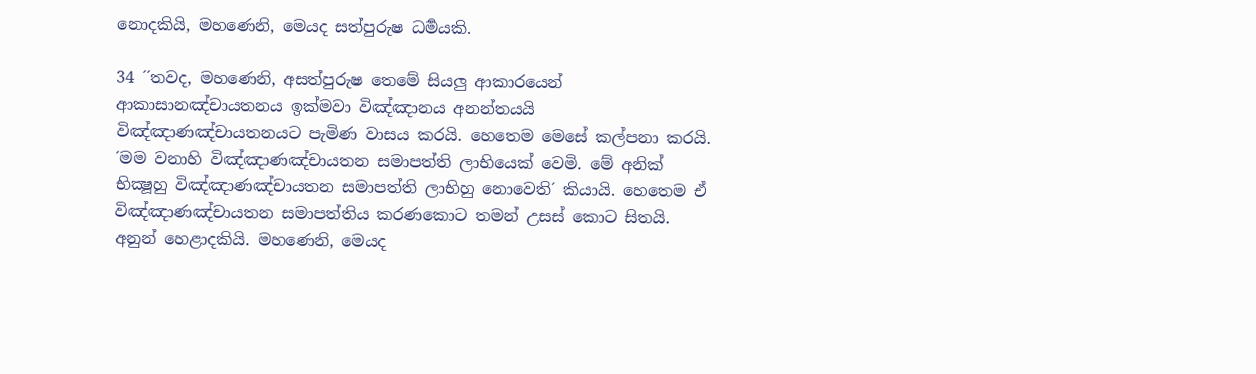නොදකියි, මහණෙනි, මෙයද සත්පුරුෂ ධර්‍මයකි.

34 ´´තවද, මහණෙනි, අසත්පුරුෂ තෙමේ සියලු ආකාරයෙන් ආකාසානඤ්චායතනය ඉක්මවා විඤ්ඤානය අනන්තයයි විඤ්ඤාණඤ්චායතනයට පැමිණ වාසය කරයි. හෙතෙම මෙසේ කල්පනා කරයි. ´මම වනාහි විඤ්ඤාණඤ්චායතන සමාපත්ති ලාභියෙක් වෙමි. මේ අනික් භික්‍ෂූහු විඤ්ඤාණඤ්චායතන සමාපත්ති ලාභිහු නොවෙති´ කියායි. හෙතෙම ඒ විඤ්ඤාණඤ්චායතන සමාපත්තිය කරණකොට තමන් උසස් කොට සිතයි. අනුන් හෙළාදකියි. මහණෙනි, මෙයද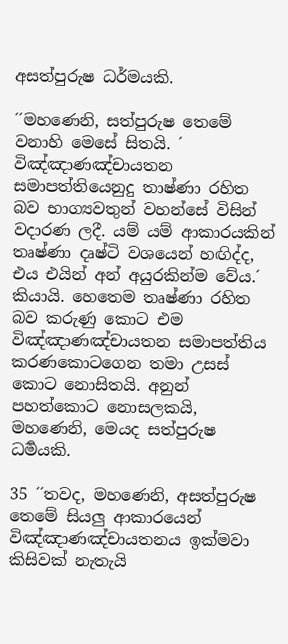අසත්පුරුෂ ධර්මයකි.

´´මහණෙනි, සත්පුරුෂ තෙමේ වනාහි මෙසේ සිතයි. ´ විඤ්ඤාණඤ්චායතන සමාපත්තියෙනුදු තාෂ්ණා රහිත බව භාග්‍යවතුන් වහන්සේ විසින් වදාරණ ලදී. යම් යම් ආකාරයකින් තෘෂ්ණා දෘෂ්ටි වශයෙන් හඟිද්ද, එය එයින් අන් අයුරකින්ම වේය.´ කියායි. හෙතෙම තෘෂ්ණා රහිත බව කරුණු කොට එම විඤ්ඤාණඤ්චායතන සමාපත්තිය කරණකොටගෙන තමා උසස් කොට නොසිතයි. අනුන් පහත්කොට නොසලකයි, මහණෙනි, මෙයද සත්පුරුෂ ධර්‍මයකි.

35 ´´තවද, මහණෙනි, අසත්පුරුෂ තෙමේ සියලු ආකාරයෙන් විඤ්ඤාණඤ්චායතනය ඉක්මවා කිසිවක් නැතැයි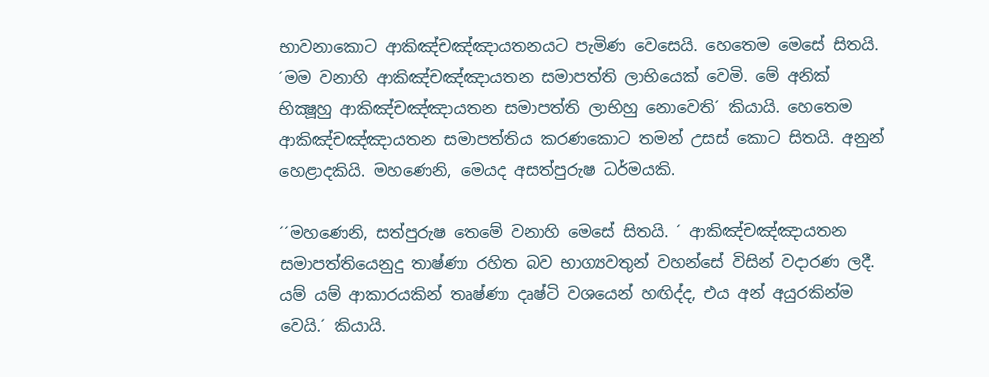භාවනාකොට ආකිඤ්චඤ්ඤායතනයට පැමිණ වෙසෙයි. හෙතෙම මෙසේ සිතයි. ´මම වනාහි ආකිඤ්චඤ්ඤායතන සමාපත්ති ලාභියෙක් වෙමි. මේ අනික් භික්‍ෂූහු ආකිඤ්චඤ්ඤායතන සමාපත්ති ලාභිහු නොවෙති´ කියායි. හෙතෙම ආකිඤ්චඤ්ඤායතන සමාපත්තිය කරණකොට තමන් උසස් කොට සිතයි. අනුන් හෙළාදකියි. මහණෙනි, මෙයද අසත්පුරුෂ ධර්මයකි.

´´මහණෙනි, සත්පුරුෂ තෙමේ වනාහි මෙසේ සිතයි. ´ ආකිඤ්චඤ්ඤායතන සමාපත්තියෙනුදු තාෂ්ණා රහිත බව භාග්‍යවතුන් වහන්සේ විසින් වදාරණ ලදී. යම් යම් ආකාරයකින් තෘෂ්ණා දෘෂ්ටි වශයෙන් හඟිද්ද, එය අන් අයුරකින්ම වෙයි.´ කියායි.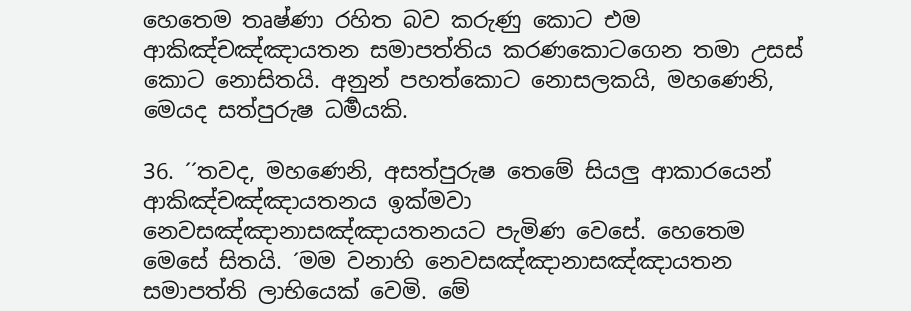හෙතෙම තෘෂ්ණා රහිත බව කරුණු කොට එම ආකිඤ්චඤ්ඤායතන සමාපත්තිය කරණකොටගෙන තමා උසස් කොට නොසිතයි. අනුන් පහත්කොට නොසලකයි, මහණෙනි, මෙයද සත්පුරුෂ ධර්‍මයකි.

36. ´´තවද, මහණෙනි, අසත්පුරුෂ තෙමේ සියලු ආකාරයෙන් ආකිඤ්චඤ්ඤායතනය ඉක්මවා නෙවසඤ්ඤානාසඤ්ඤායතනයට පැමිණ වෙසේ. හෙතෙම මෙසේ සිතයි. ´මම වනාහි නෙවසඤ්ඤානාසඤ්ඤායතන සමාපත්ති ලාභියෙක් වෙමි. මේ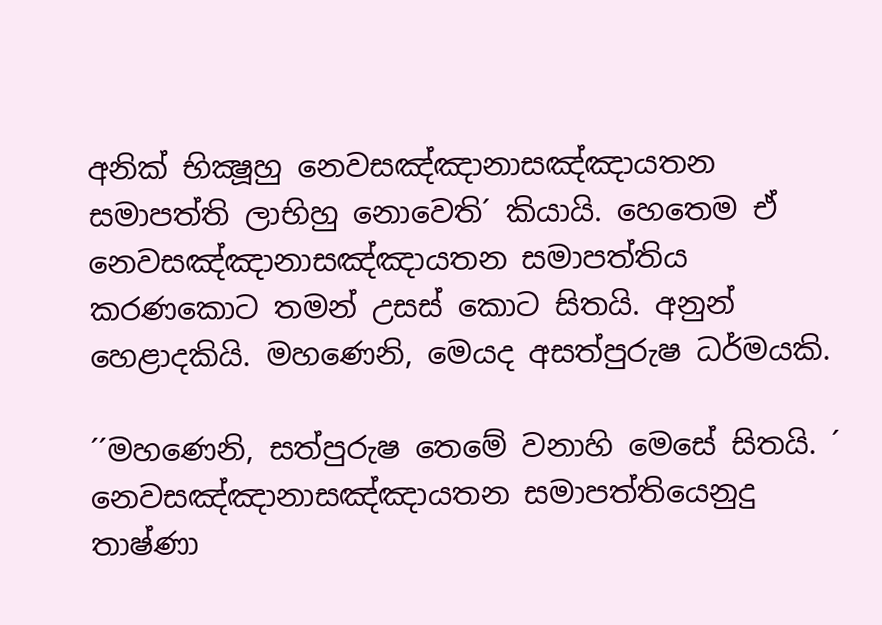අනික් භික්‍ෂූහු නෙවසඤ්ඤානාසඤ්ඤායතන සමාපත්ති ලාභිහු නොවෙති´ කියායි. හෙතෙම ඒ නෙවසඤ්ඤානාසඤ්ඤායතන සමාපත්තිය කරණකොට තමන් උසස් කොට සිතයි. අනුන් හෙළාදකියි. මහණෙනි, මෙයද අසත්පුරුෂ ධර්මයකි.

´´මහණෙනි, සත්පුරුෂ තෙමේ වනාහි මෙසේ සිතයි. ´ නෙවසඤ්ඤානාසඤ්ඤායතන සමාපත්තියෙනුදු තාෂ්ණා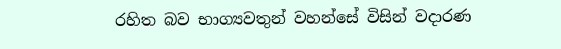රහිත බව භාග්‍යවතුන් වහන්සේ විසින් වදාරණ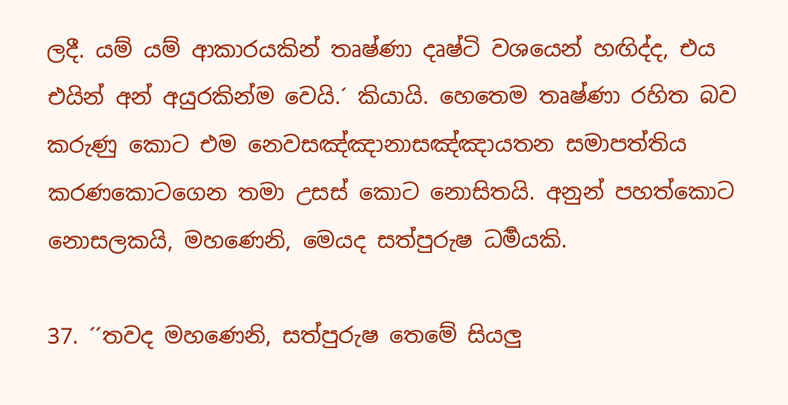ලදී. යම් යම් ආකාරයකින් තෘෂ්ණා දෘෂ්ටි වශයෙන් හඟිද්ද, එය එයින් අන් අයුරකින්ම වෙයි.´ කියායි. හෙතෙම තෘෂ්ණා රහිත බව කරුණු කොට එම නෙවසඤ්ඤානාසඤ්ඤායතන සමාපත්තිය කරණකොටගෙන තමා උසස් කොට නොසිතයි. අනුන් පහත්කොට නොසලකයි, මහණෙනි, මෙයද සත්පුරුෂ ධර්‍මයකි.

37. ´´තවද මහණෙනි, සත්පුරුෂ තෙමේ සියලු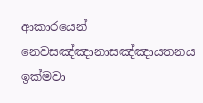ආකාරයෙන් නෙවසඤ්ඤානාසඤ්ඤායතනය ඉක්මවා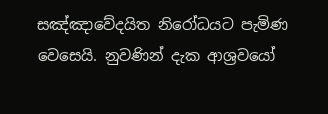සඤ්ඤාවේදයිත නිරෝධයට පැමිණ වෙසෙයි. නුවණින් දැක ආශ්‍රවයෝ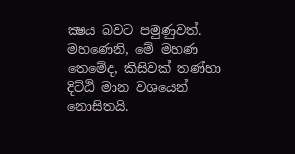ක්‍ෂය බවට පමුණුවත්. මහණෙනි, මේ මහණ තෙමේද, කිසිවක් තණ්හා දිට්ඨි මාන වශයෙන් නොසිතයි.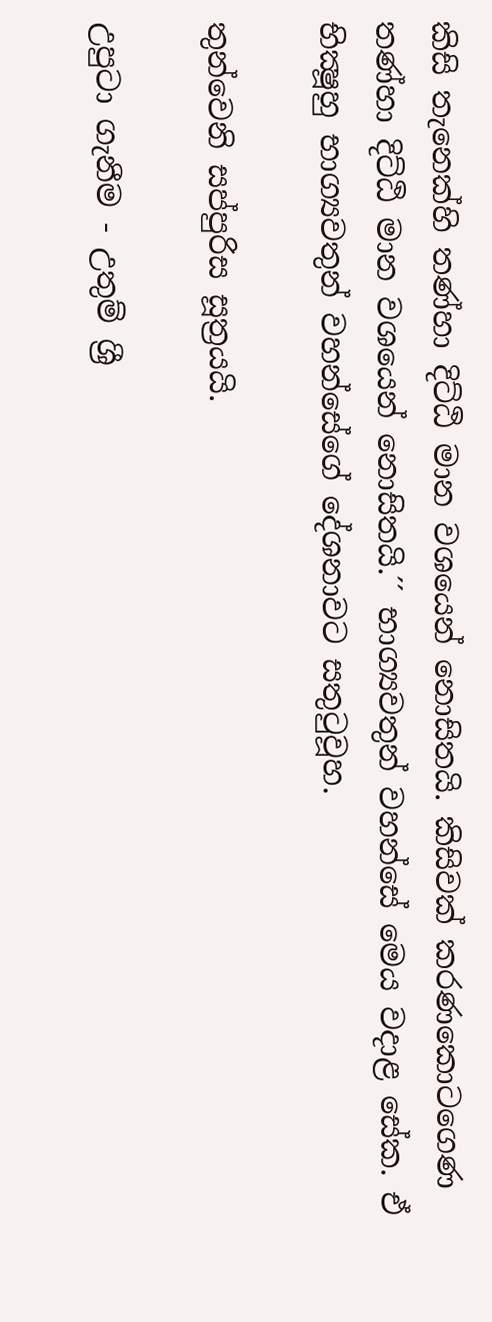කිසි තැනෙක්හි තණ්හා දිට්ඨි මාන වශයෙන් නොසිතයි. කිසිවක් කරණකොටගෙණ තණ්හා දිට්ඨි මාන වශයෙන් නොසිතයි.´´ භාග්‍යවතුන් වහන්සේ මෙය වදාළ සේක. ඒ භික්‍ෂූහු භාග්‍යවතුන් වහන්සේගේ දේශනාවට සතුටුවූහ.

තුන්වෙනි සප්පුරිස සූත්‍රයයි.

උපුටා ගැනීම - උතුම් ශ්‍රී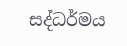සද්ධර්මය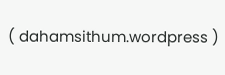( dahamsithum.wordpress )